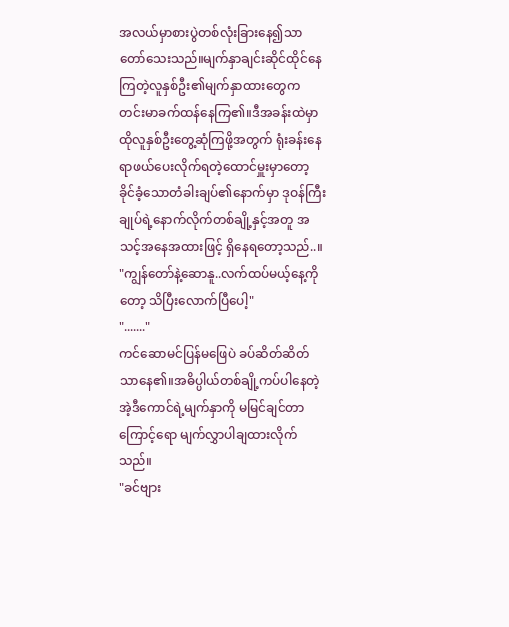အလယ်မှာစားပွဲတစ်လုံးခြားနေ၍သာတော်သေးသည်။မျက်နှာချင်းဆိုင်ထိုင်နေကြတဲ့လူနှစ်ဦး၏မျက်နှာထားတွေက တင်းမာခက်ထန်နေကြ၏။ဒီအခန်းထဲမှာထိုလူနှစ်ဦးတွေ့ဆုံကြဖို့အတွက် ရုံးခန်းနေရာဖယ်ပေးလိုက်ရတဲ့ထောင်မှူးမှာတော့ ခိုင်ခံ့သောတံခါးချပ်၏နောက်မှာ ဒုဝန်ကြီးချုပ်ရဲ့နောက်လိုက်တစ်ချို့နှင့်အတူ အသင့်အနေအထားဖြင့် ရှိနေရတော့သည်..။
"ကျွန်တော်နဲ့ဆောနူ..လက်ထပ်မယ့်နေ့ကိုတော့ သိပြီးလောက်ပြီပေါ့"
"......."
ကင်ဆောမင်ပြန်မဖြေပဲ ခပ်ဆိတ်ဆိတ်သာနေ၏။အဓိပ္ပါယ်တစ်ချို့ကပ်ပါနေတဲ့ အဲ့ဒီကောင်ရဲ့မျက်နှာကို မမြင်ချင်တာကြောင့်ရော မျက်လွှာပါချထားလိုက်သည်။
"ခင်ဗျား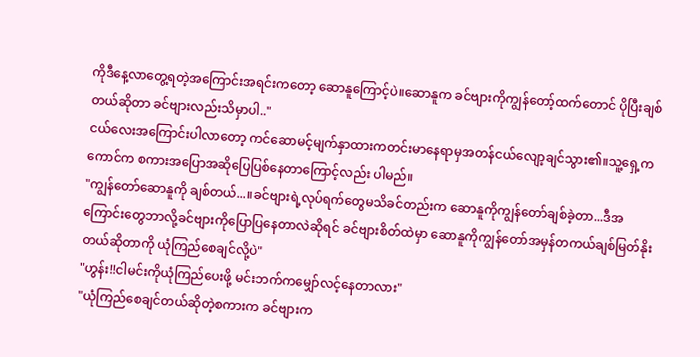ကိုဒီနေ့လာတွေ့ရတဲ့အကြောင်းအရင်းကတော့ ဆောနူကြောင့်ပဲ။ဆောနူက ခင်ဗျားကိုကျွန်တော့်ထက်တောင် ပိုပြီးချစ်တယ်ဆိုတာ ခင်ဗျားလည်းသိမှာပါ.."
ငယ်လေးအကြောင်းပါလာတော့ ကင်ဆောမင့်မျက်နှာထားကတင်းမာနေရာမှအတန်ငယ်လျော့ချင်သွား၏။သူ့ရှေ့ကကောင်က စကားအပြောအဆိုပြေပြစ်နေတာကြောင့်လည်း ပါမည်။
"ကျွန်တော်ဆောနူကို ချစ်တယ်...။ခင်ဗျားရဲ့လုပ်ရက်တွေမသိခင်တည်းက ဆောနူကိုကျွန်တော်ချစ်ခဲ့တာ...ဒီအကြောင်းတွေဘာလို့ခင်ဗျားကိုပြောပြနေတာလဲဆိုရင် ခင်ဗျားစိတ်ထဲမှာ ဆောနူကိုကျွန်တော်အမှန်တကယ်ချစ်မြတ်နိုးတယ်ဆိုတာကို ယုံကြည်စေချင်လို့ပဲ"
"ဟွန်း!!ငါမင်းကိုယုံကြည်ပေးဖို့ မင်းဘက်ကမျှော်လင့်နေတာလား"
"ယုံကြည်စေချင်တယ်ဆိုတဲ့စကားက ခင်ဗျားက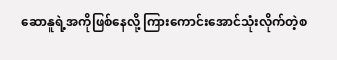ဆောနူရဲ့အကိုဖြစ်နေလို့ ကြားကောင်းအောင်သုံးလိုက်တဲ့စ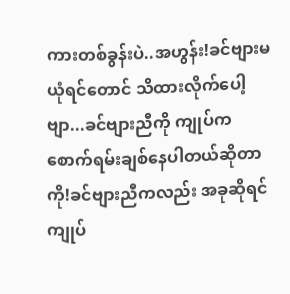ကားတစ်ခွန်းပဲ..အဟွန်း!ခင်ဗျားမယုံရင်တောင် သိထားလိုက်ပေါ့ဗျာ...ခင်ဗျားညီကို ကျုပ်ကစောက်ရမ်းချစ်နေပါတယ်ဆိုတာကို!ခင်ဗျားညီကလည်း အခုဆိုရင် ကျုပ်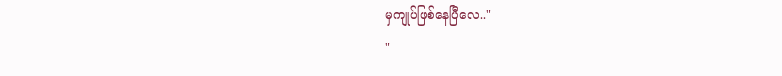မှကျုပ်ဖြစ်နေပြီလေ.."
"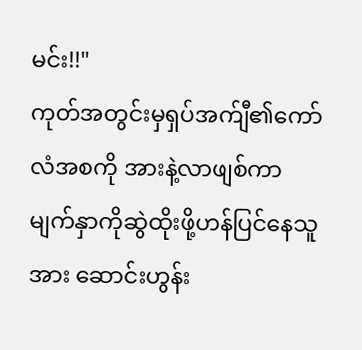မင်း!!"
ကုတ်အတွင်းမှရှပ်အက်ျီ၏ကော်လံအစကို အားနဲ့လာဖျစ်ကာ မျက်နှာကိုဆွဲထိုးဖို့ဟန်ပြင်နေသူအား ဆောင်းဟွန်း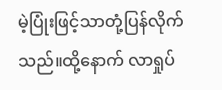မဲ့ပြုံးဖြင့်သာတုံ့ပြန်လိုက်သည်။ထို့နောက် လာရှုပ်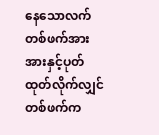နေသောလက်တစ်ဖက်အား အားနှင့်ပုတ်ထုတ်လိုက်လျှင် တစ်ဖက်က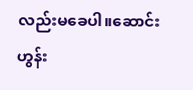လည်းမခေပါ။ဆောင်းဟွန်း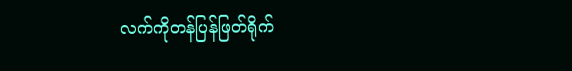လက်ကိုတန်ပြန်ဖြတ်ရိုက်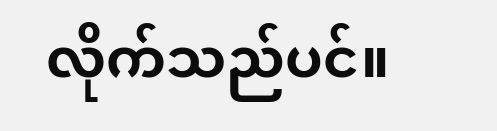လိုက်သည်ပင်။